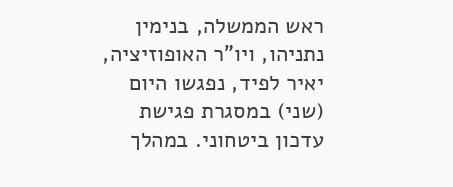ראש הממשלה, בנימין נתניהו, ויו"ר האופוזיציה, יאיר לפיד, נפגשו היום (שני) במסגרת פגישת עדכון ביטחוני. במהלך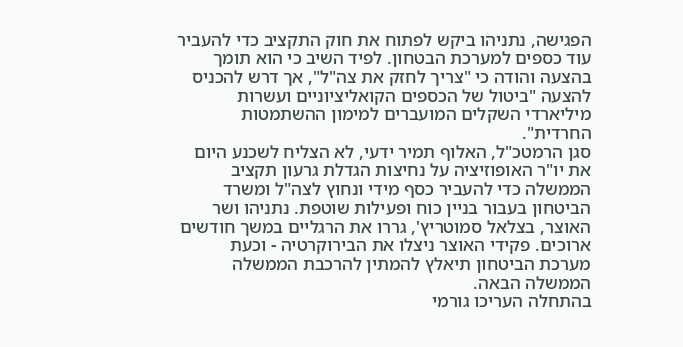הפגישה, נתניהו ביקש לפתוח את חוק התקציב כדי להעביר עוד כספים למערכת הבטחון. לפיד השיב כי הוא תומך בהצעה והודה כי "צריך לחזק את צה"ל", אך דרש להכניס להצעה "ביטול של הכספים הקואליציוניים ועשרות מיליארדי השקלים המועברים למימון ההשתמטות החרדית".
סגן הרמטכ"ל, האלוף תמיר ידעי, לא הצליח לשכנע היום את יו"ר האופוזיציה על נחיצות הגדלת גרעון תקציב הממשלה כדי להעביר כסף מידי ונחוץ לצה"ל ומשרד הביטחון בעבור בניין כוח ופעילות שוטפת. נתניהו ושר האוצר, בצלאל סמוטריץ', גררו את הרגליים במשך חודשים ארוכים. פקידי האוצר ניצלו את הבירוקרטיה - וכעת מערכת הביטחון תיאלץ להמתין להרכבת הממשלה הממשלה הבאה.
בהתחלה העריכו גורמי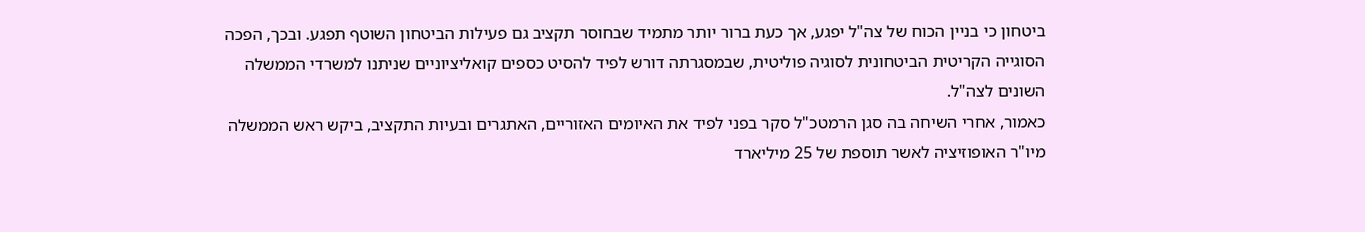ביטחון כי בניין הכוח של צה"ל יפגע, אך כעת ברור יותר מתמיד שבחוסר תקציב גם פעילות הביטחון השוטף תפגע. ובכך, הפכה הסוגייה הקריטית הביטחונית לסוגיה פוליטית, שבמסגרתה דורש לפיד להסיט כספים קואליציוניים שניתנו למשרדי הממשלה השונים לצה"ל.
כאמור, אחרי השיחה בה סגן הרמטכ"ל סקר בפני לפיד את האיומים האזוריים, האתגרים ובעיות התקציב, ביקש ראש הממשלה מיו"ר האופוזיציה לאשר תוספת של 25 מיליארד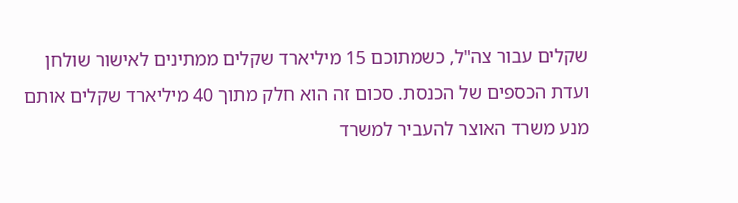שקלים עבור צה"ל, כשמתוכם 15 מיליארד שקלים ממתינים לאישור שולחן ועדת הכספים של הכנסת. סכום זה הוא חלק מתוך 40 מיליארד שקלים אותם מנע משרד האוצר להעביר למשרד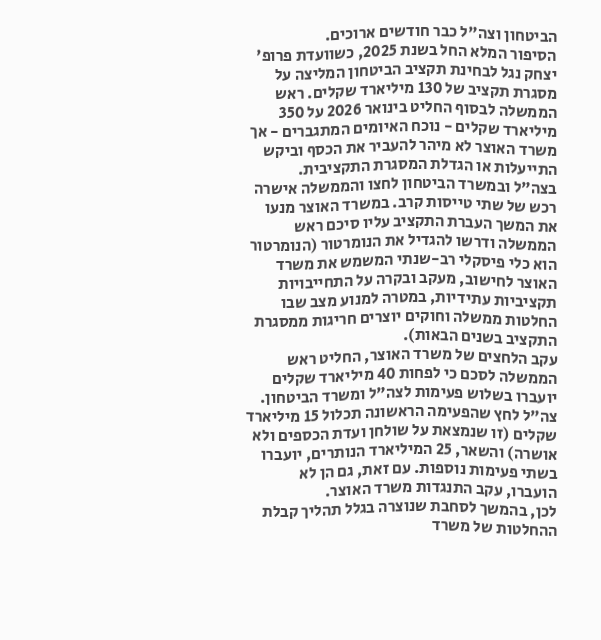הביטחון וצה"ל כבר חודשים ארוכים.
הסיפור המלא החל בשנת 2025, כשוועדת פרופ' יצחק נגל לבחינת תקציב הביטחון המליצה על מסגרת תקציב של 130 מיליארד שקלים. ראש הממשלה לבסוף החליט בינואר 2026 על 350 מיליארד שקלים - נוכח האיומים המתגברים - אך משרד האוצר לא מיהר להעביר את הכסף וביקש התייעלות או הגדלת המסגרת התקציבית.
בצה"ל ובמשרד הביטחון לחצו והממשלה אישרה רכש של שתי טייסות קרב. במשרד האוצר מנעו את המשך העברת התקציב עליו סיכם ראש הממשלה ודרשו להגדיל את הנומרטור (הנומרטור הוא כלי פיסקלי רב-שנתי המשמש את משרד האוצר לחישוב, מעקב ובקרה על התחייבויות תקציביות עתידיות, במטרה למנוע מצב שבו החלטות ממשלה וחוקים יוצרים חריגות ממסגרת התקציב בשנים הבאות).
עקב הלחצים של משרד האוצר, החליט ראש הממשלה לסכם כי לפחות 40 מיליארד שקלים יועברו בשלוש פעימות לצה"ל ומשרד הביטחון. צה"ל לחץ שהפעימה הראשונה תכלול 15 מיליארד שקלים (זו שנמצאת על שולחן ועדת הכספים ולא אושרה) והשאר, 25 המיליארד הנותרים, יועברו בשתי פעימות נוספות. עם זאת, גם הן לא הועברו, עקב התנגדות משרד האוצר.
לכן, בהמשך לסחבת שנוצרה בגלל תהליך קבלת ההחלטות של משרד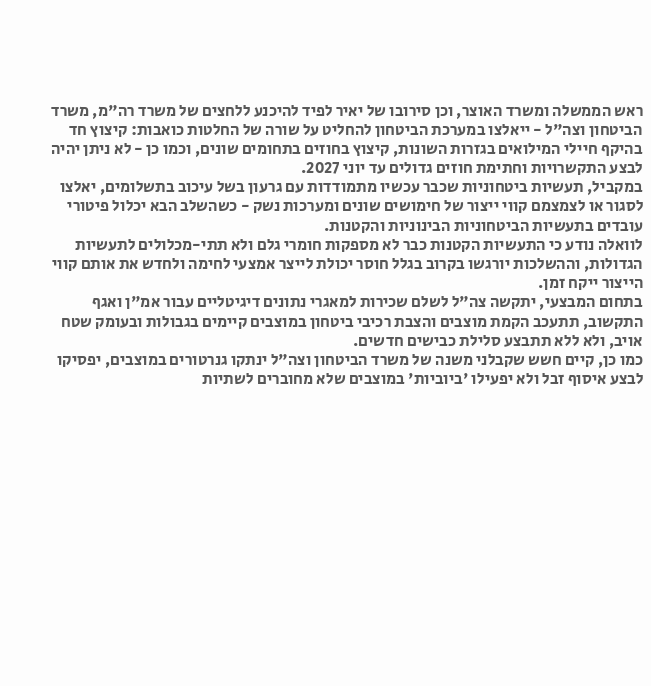ראש הממשלה ומשרד האוצר, וכן סירובו של יאיר לפיד להיכנע ללחצים של משרד רה"מ, משרד הביטחון וצה"ל - ייאלצו במערכת הביטחון להחליט על שורה של החלטות כואבות: קיצוץ חד בהיקף חיילי המילואים בגזרות השונות, קיצוץ בחוזים בתחומים שונים, וכמו כן - לא ניתן יהיה לבצע התקשרויות וחתימת חוזים גדולים עד יוני 2027.
במקביל, תעשיות ביטחוניות שכבר עכשיו מתמודדות עם גרעון בשל עיכוב בתשלומים, יאלצו לסגור או לצמצמם קווי ייצור של חימושים שונים ומערכות נשק - כשהשלב הבא יכלול פיטורי עובדים בתעשיות הביטחוניות הבינוניות והקטנות.
לוואלה נודע כי התעשיות הקטנות כבר לא מספקות חומרי גלם ולא תתי-מכלולים לתעשיות הגדולות, וההשלכות יורגשו בקרוב בגלל חוסר יכולת לייצר אמצעי לחימה ולחדש את אותם קווי הייצור ייקח זמן.
בתחום המבצעי, יתקשה צה"ל לשלם שכירות למאגרי נתונים דיגיטליים עבור אמ"ן ואגף התקשוב, תתעכב הקמת מוצבים והצבת רכיבי ביטחון במוצבים קיימים בגבולות ובעומק שטח אויב, ולא ללא תתבצע סלילת כבישים חדשים.
כמו כן, קיים חשש שקבלני משנה של משרד הביטחון וצה"ל ינתקו גנרטורים במוצבים, יפסיקו לבצע איסוף זבל ולא יפעילו 'ביוביות' במוצבים שלא מחוברים לשתיות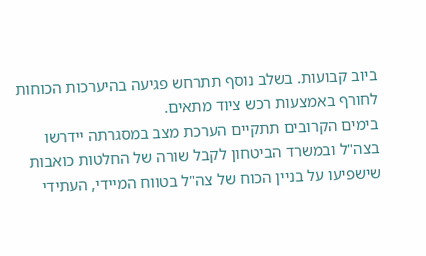ביוב קבועות. בשלב נוסף תתרחש פגיעה בהיערכות הכוחות לחורף באמצעות רכש ציוד מתאים.
בימים הקרובים תתקיים הערכת מצב במסגרתה יידרשו בצה"ל ובמשרד הביטחון לקבל שורה של החלטות כואבות שישפיעו על בניין הכוח של צה"ל בטווח המיידי, העתידי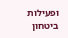ופעילות ביטחון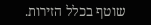שוטף בכלל הזירות.